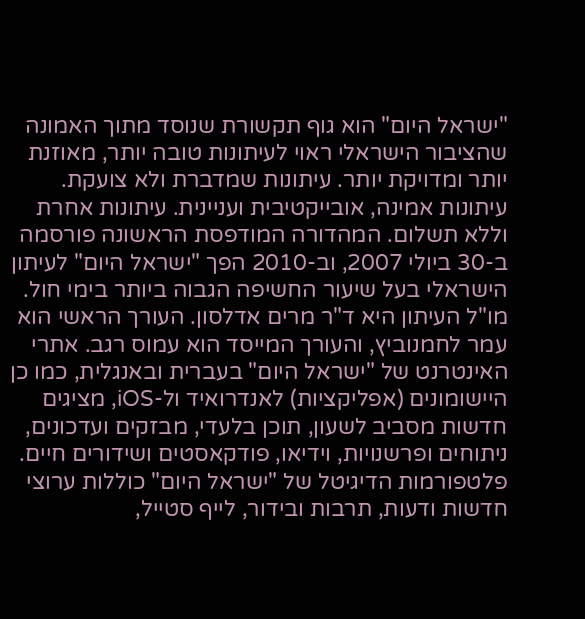"ישראל היום" הוא גוף תקשורת שנוסד מתוך האמונה שהציבור הישראלי ראוי לעיתונות טובה יותר, מאוזנת יותר ומדויקת יותר. עיתונות שמדברת ולא צועקת. עיתונות אמינה, אובייקטיבית ועניינית. עיתונות אחרת וללא תשלום. המהדורה המודפסת הראשונה פורסמה ב-30 ביולי 2007, וב-2010 הפך "ישראל היום" לעיתון הישראלי בעל שיעור החשיפה הגבוה ביותר בימי חול. מו"ל העיתון היא ד"ר מרים אדלסון. העורך הראשי הוא עמר לחמנוביץ, והעורך המייסד הוא עמוס רגב. אתרי האינטרנט של "ישראל היום" בעברית ובאנגלית, כמו כן היישומונים (אפליקציות) לאנדרואיד ול-iOS, מציגים חדשות מסביב לשעון, תוכן בלעדי, מבזקים ועדכונים, ניתוחים ופרשנויות, וידיאו, פודקאסטים ושידורים חיים. פלטפורמות הדיגיטל של "ישראל היום" כוללות ערוצי חדשות ודעות, תרבות ובידור, לייף סטייל,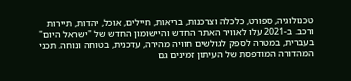טכנולוגיה, ספורט, כלכלה וצרכנות, בריאות, חיילים, אוכל, יהדות, תיירות ורכב. ב-2021 עלו לאוויר האתר החדש והיישומון החדש של "ישראל היום" בעברית, במטרה לספק לגולשים חוויה מהירה, עדכנית, בטוחה ונוחה. תכני המהדורה המודפסת של העיתון זמינים גם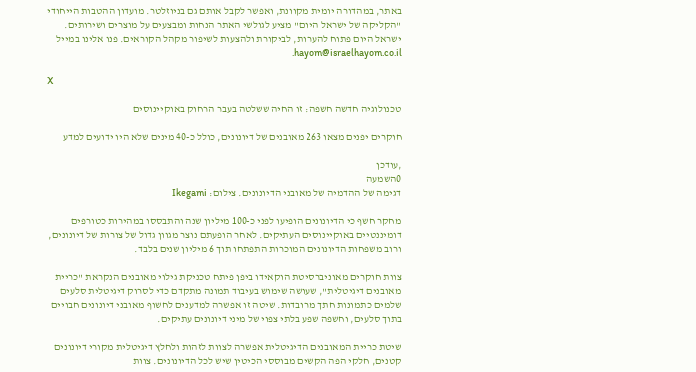באתר, במהדורה יומית מקוונת, ואפשר לקבל אותם גם בניוזלטר. מועדון ההטבות הייחודי "הקליקה של ישראל היום" מציע לגולשי האתר הנחות ומבצעים על מוצרים ושירותים. ישראל היום פתוח להערות, לביקורת ולהצעות לשיפור מקהל הקוראים. פנו אלינו במייל hayom@israelhayom.co.il.

X

טכנולוגיה חדשה חשפה: זו החיה ששלטה בעבר הרחוק באוקיינוסים

חוקרים יפנים מצאו 263 מאובנים של דיונונים, כולל כ-40 מינים שלא היו ידועים למדע

,עודכן
0השמעה
דגימה של ההדמיה של מאובני הדיונונים. צילום: Ikegami

מחקר חשף כי הדיונונים הופיעו לפני כ-100 מיליון שנה והתבססו במהירות כטורפים דומיננטיים באוקיינוסים העתיקים. לאחר הופעתם נוצר מגוון גדול של צורות של דיונונים, ורוב משפחות הדיונונים המוכרות התפתחו תוך 6 מיליון שנים בלבד.

צוות חוקרים מאוניברסיטת הוקאידו ביפן פיתח טכניקת גילוי מאובנים הנקראת "כריית מאובנים דיגיטלית", שעושה שימוש בעיבוד תמונה מתקדם כדי לסרוק דיגיטלית סלעים שלמים כתמונות חתך מרובדות. שיטה זו אפשרה למדענים לחשוף מאובני דיונונים חבויים בתוך סלעים, וחשפה שפע בלתי צפוי של מיני דיונונים עתיקים.

שיטת כריית המאובנים הדיגיטלית אפשרה לצוות לזהות ולחלץ דיגיטלית מקורי דיונונים קטנים, חלקי הפה הקשים מבוססי הכיטין שיש לכל הדיונונים. צוות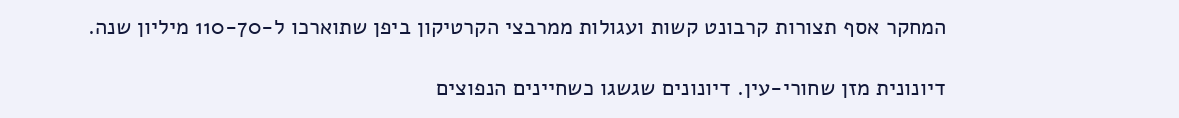המחקר אסף תצורות קרבונט קשות ועגולות ממרבצי הקרטיקון ביפן שתוארכו ל-110-70 מיליון שנה.

דיונונית מזן שחורי-עין. דיונונים שגשגו כשחיינים הנפוצים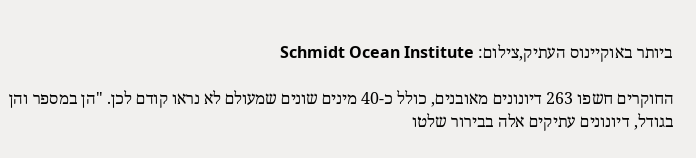ביותר באוקיינוס העתיק,צילום: Schmidt Ocean Institute

החוקרים חשפו 263 דיונונים מאובנים, כולל כ-40 מינים שונים שמעולם לא נראו קודם לכן. "הן במספר והן בגודל, דיונונים עתיקים אלה בבירור שלטו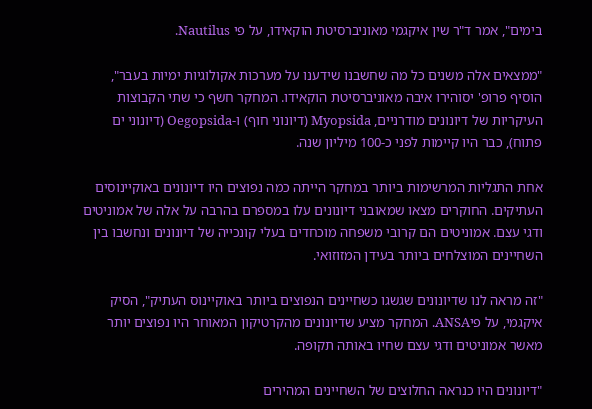בימים", אמר ד"ר שין איקגמי מאוניברסיטת הוקאידו, על פי Nautilus.

"ממצאים אלה משנים כל מה שחשבנו שידענו על מערכות אקולוגיות ימיות בעבר", הוסיף פרופ' יסוהירו איבה מאוניברסיטת הוקאידו. המחקר חשף כי שתי הקבוצות העיקריות של דיונונים מודרניים, Myopsida (דיונוני חוף) ו-Oegopsida (דיונוני ים פתוח), כבר היו קיימות לפני כ-100 מיליון שנה.

אחת התגליות המרשימות ביותר במחקר הייתה כמה נפוצים היו דיונונים באוקיינוסים העתיקים. החוקרים מצאו שמאובני דיונונים עלו במספרם בהרבה על אלה של אמוניטים ודגי עצם. אמוניטים הם קרובי משפחה מוכחדים בעלי קונכייה של דיונונים ונחשבו בין השחיינים המוצלחים ביותר בעידן המזוזואי.

"זה מראה לנו שדיונונים שגשגו כשחיינים הנפוצים ביותר באוקיינוס העתיק", הסיק איקגמי, על פיANSA. המחקר מציע שדיונונים מהקרטיקון המאוחר היו נפוצים יותר מאשר אמוניטים ודגי עצם שחיו באותה תקופה.

"דיונונים היו כנראה החלוצים של השחיינים המהירים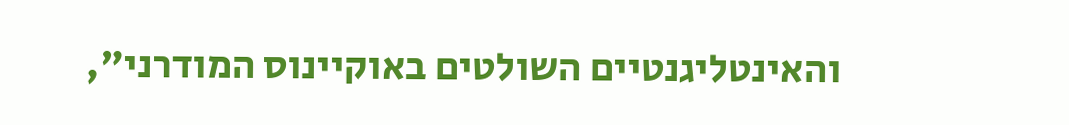והאינטליגנטיים השולטים באוקיינוס המודרני",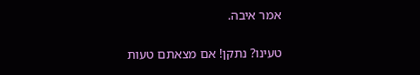אמר איבה.

טעינו? נתקן! אם מצאתם טעות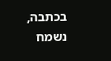בכתבה, נשמח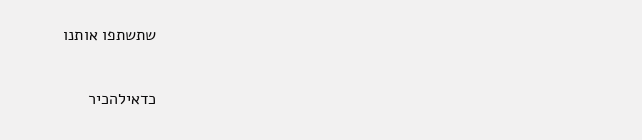שתשתפו אותנו

כדאילהכיר